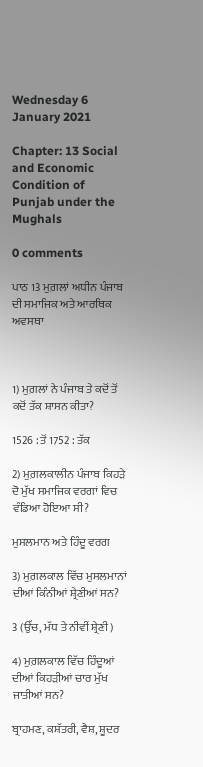Wednesday 6 January 2021

Chapter: 13 Social and Economic Condition of Punjab under the Mughals

0 comments

ਪਾਠ 13 ਮੁਗ਼ਲਾਂ ਅਧੀਨ ਪੰਜਾਬ ਦੀ ਸਮਾਜਿਕ ਅਤੇ ਆਰਥਿਕ ਅਵਸਥਾ



1) ਮੁਗ਼ਲਾਂ ਨੇ ਪੰਜਾਬ ਤੇ ਕਦੋਂ ਤੋਂ ਕਦੋਂ ਤੱਕ ਸ਼ਾਸਨ ਕੀਤਾ?

1526 : ਤੋਂ 1752 : ਤੱਕ

2) ਮੁਗ਼ਲਕਾਲੀਨ ਪੰਜਾਬ ਕਿਹੜੇ ਦੋ ਮੁੱਖ ਸਮਾਜਿਕ ਵਰਗਾਂ ਵਿਚ ਵੰਡਿਆ ਹੋਇਆ ਸੀ?

ਮੁਸਲਮਾਨ ਅਤੇ ਹਿੰਦੂ ਵਰਗ

3) ਮੁਗ਼ਲਕਾਲ ਵਿੱਚ ਮੁਸਲਮਾਨਾਂ ਦੀਆਂ ਕਿੰਨੀਆਂ ਸ਼੍ਰੇਣੀਆਂ ਸਨ?

3 (ਉੱਚ, ਮੱਧ ਤੇ ਨੀਵੀਂ ਸ਼੍ਰੇਣੀ)

4) ਮੁਗ਼ਲਕਾਲ ਵਿੱਚ ਹਿੰਦੂਆਂ ਦੀਆਂ ਕਿਹੜੀਆਂ ਚਾਰ ਮੁੱਖ ਜਾਤੀਆਂ ਸਨ?

ਬ੍ਰਾਹਮਣ, ਕਸ਼ੱਤਰੀ, ਵੈਸ਼, ਸ਼ੂਦਰ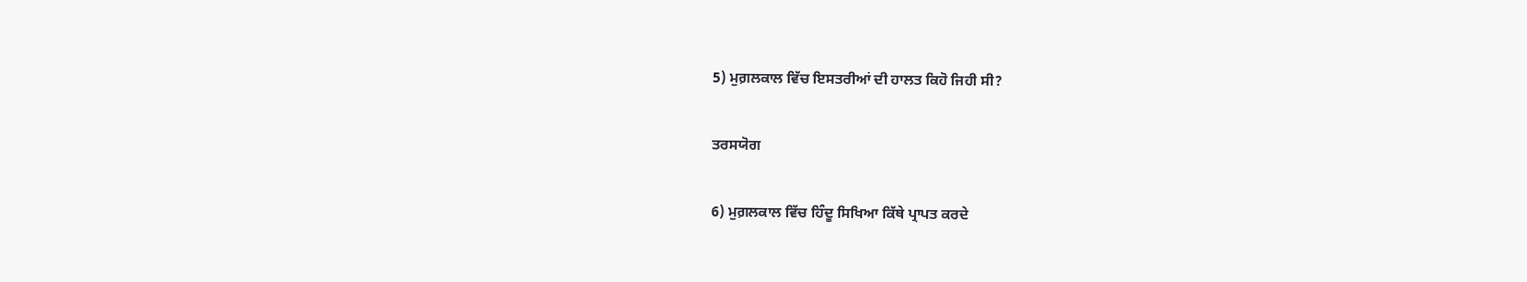5) ਮੁਗ਼ਲਕਾਲ ਵਿੱਚ ਇਸਤਰੀਆਂ ਦੀ ਹਾਲਤ ਕਿਹੋ ਜਿਹੀ ਸੀ?

ਤਰਸਯੋਗ

6) ਮੁਗ਼ਲਕਾਲ ਵਿੱਚ ਹਿੰਦੂ ਸਿਖਿਆ ਕਿੱਥੇ ਪ੍ਰਾਪਤ ਕਰਦੇ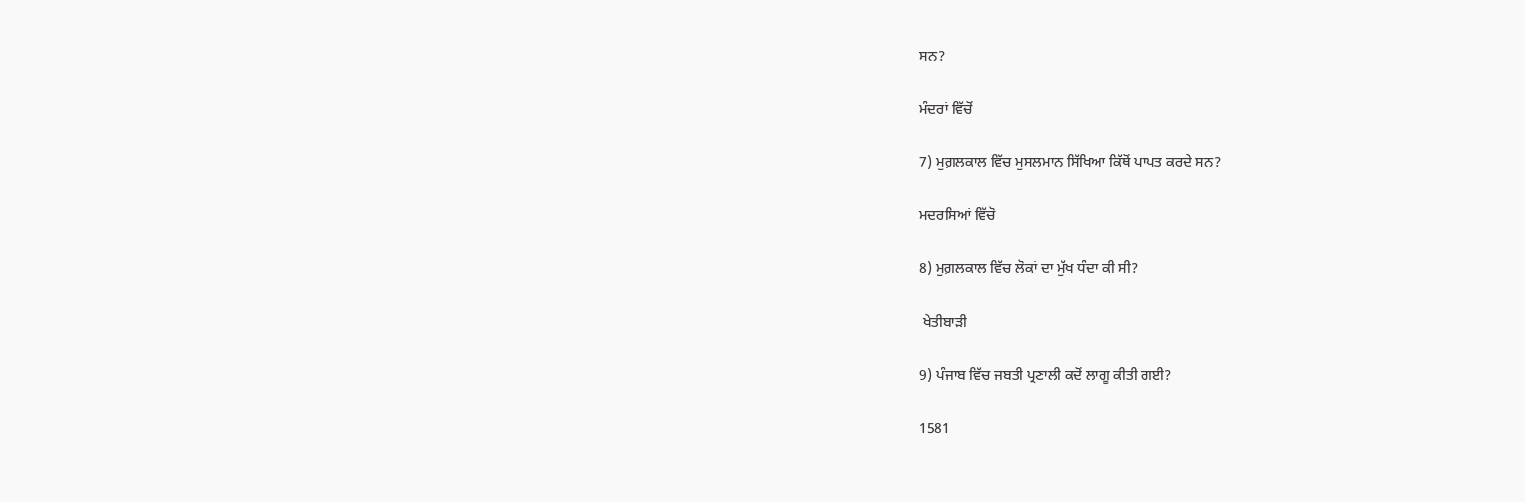ਸਨ?

ਮੰਦਰਾਂ ਵਿੱਚੋਂ

7) ਮੁਗ਼ਲਕਾਲ ਵਿੱਚ ਮੁਸਲਮਾਨ ਸਿੱਖਿਆ ਕਿੱਥੋਂ ਪਾਪਤ ਕਰਦੇ ਸਨ?

ਮਦਰਸਿਆਂ ਵਿੱਚੋ

8) ਮੁਗ਼ਲਕਾਲ ਵਿੱਚ ਲੋਕਾਂ ਦਾ ਮੁੱਖ ਧੰਦਾ ਕੀ ਸੀ?

 ਖੇਤੀਬਾੜੀ

9) ਪੰਜਾਬ ਵਿੱਚ ਜਬਤੀ ਪ੍ਰਣਾਲੀ ਕਦੋਂ ਲਾਗੂ ਕੀਤੀ ਗਈ?

1581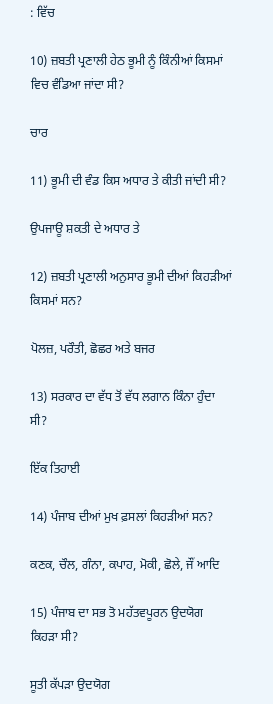: ਵਿੱਚ

10) ਜ਼ਬਤੀ ਪ੍ਰਣਾਲੀ ਹੇਠ ਭੂਮੀ ਨੂੰ ਕਿੰਨੀਆਂ ਕਿਸਮਾਂ ਵਿਚ ਵੰਡਿਆ ਜਾਂਦਾ ਸੀ?

ਚਾਰ

11) ਭੂਮੀ ਦੀ ਵੰਡ ਕਿਸ ਅਧਾਰ ਤੇ ਕੀਤੀ ਜਾਂਦੀ ਸੀ?

ਉਪਜਾਊ ਸ਼ਕਤੀ ਦੇ ਅਧਾਰ ਤੇ

12) ਜ਼ਬਤੀ ਪ੍ਰਣਾਲੀ ਅਨੁਸਾਰ ਭੂਮੀ ਦੀਆਂ ਕਿਹੜੀਆਂ ਕਿਸਮਾਂ ਸਨ?

ਪੋਲਜ਼, ਪਰੌਤੀ, ਛੋਛਰ ਅਤੇ ਬਜਰ

13) ਸਰਕਾਰ ਦਾ ਵੱਧ ਤੋਂ ਵੱਧ ਲਗਾਨ ਕਿੰਨਾ ਹੁੰਦਾ ਸੀ?

ਇੱਕ ਤਿਹਾਈ

14) ਪੰਜਾਬ ਦੀਆਂ ਮੁਖ ਫ਼ਸਲਾਂ ਕਿਹੜੀਆਂ ਸਨ?

ਕਣਕ, ਚੌਲ, ਗੰਨਾ, ਕਪਾਹ, ਮੋਕੀ, ਛੋਲੇ, ਜੌਂ ਆਦਿ

15) ਪੰਜਾਬ ਦਾ ਸਭ ਤੋ ਮਹੱਤਵਪੂਰਨ ਉਦਯੋਗ ਕਿਹੜਾ ਸੀ?

ਸੂਤੀ ਕੱਪੜਾ ਉਦਯੋਗ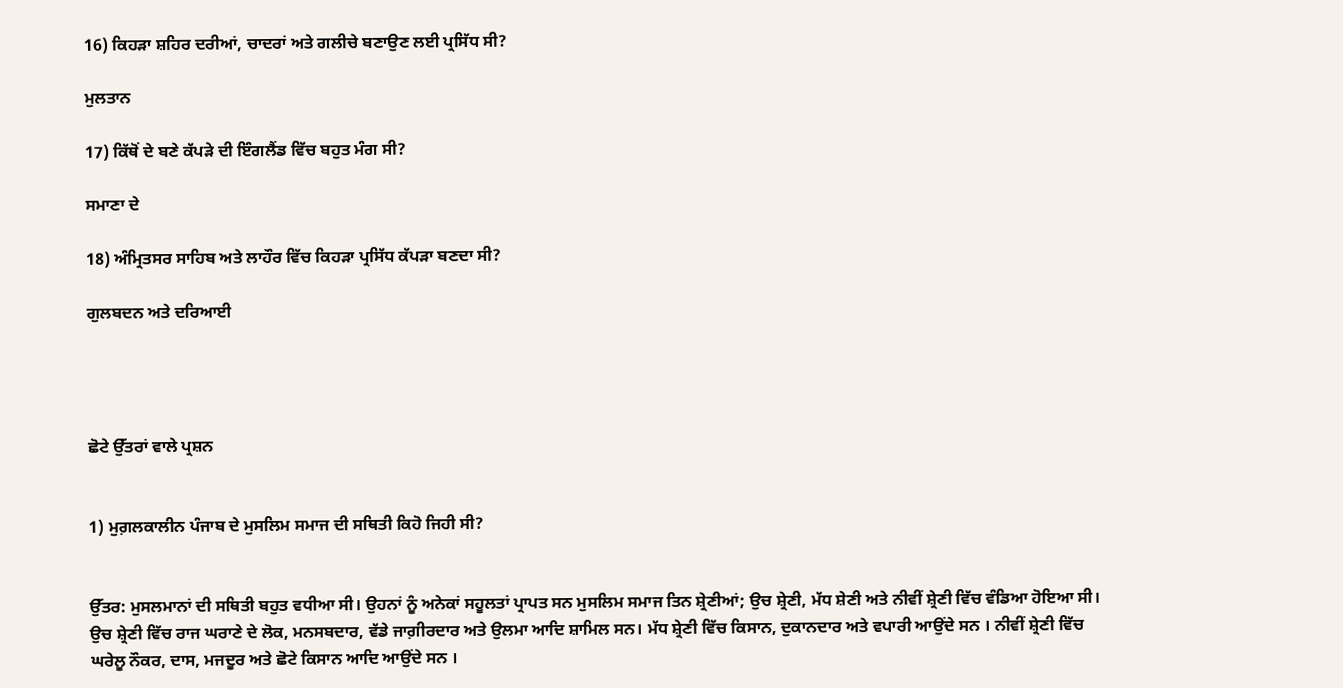16) ਕਿਹੜਾ ਸ਼ਹਿਰ ਦਰੀਆਂ, ਚਾਦਰਾਂ ਅਤੇ ਗਲੀਚੇ ਬਣਾਉਣ ਲਈ ਪ੍ਰਸਿੱਧ ਸੀ?

ਮੁਲਤਾਨ

17) ਕਿੱਥੋਂ ਦੇ ਬਣੇ ਕੱਪੜੇ ਦੀ ਇੰਗਲੈਂਡ ਵਿੱਚ ਬਹੁਤ ਮੰਗ ਸੀ?

ਸਮਾਣਾ ਦੇ

18) ਅੰਮ੍ਰਿਤਸਰ ਸਾਹਿਬ ਅਤੇ ਲਾਹੌਰ ਵਿੱਚ ਕਿਹੜਾ ਪ੍ਰਸਿੱਧ ਕੱਪੜਾ ਬਣਦਾ ਸੀ?

ਗੁਲਬਦਨ ਅਤੇ ਦਰਿਆਈ




ਛੋਟੇ ਉੱਤਰਾਂ ਵਾਲੇ ਪ੍ਰਸ਼ਨ


1) ਮੁਗ਼ਲਕਾਲੀਨ ਪੰਜਾਬ ਦੇ ਮੁਸਲਿਮ ਸਮਾਜ ਦੀ ਸਥਿਤੀ ਕਿਹੋ ਜਿਹੀ ਸੀ?


ਉੱਤਰ: ਮੁਸਲਮਾਨਾਂ ਦੀ ਸਥਿਤੀ ਬਹੁਤ ਵਧੀਆ ਸੀ। ਉਹਨਾਂ ਨੂੰ ਅਨੇਕਾਂ ਸਹੂਲਤਾਂ ਪ੍ਰਾਪਤ ਸਨ ਮੁਸਲਿਮ ਸਮਾਜ ਤਿਨ ਸ਼੍ਰੇਣੀਆਂ; ਉਚ ਸ਼੍ਰੇਣੀ, ਮੱਧ ਸ਼ੇਣੀ ਅਤੇ ਨੀਵੀਂ ਸ਼੍ਰੇਣੀ ਵਿੱਚ ਵੰਡਿਆ ਹੋਇਆ ਸੀ। ਉਚ ਸ਼੍ਰੇਣੀ ਵਿੱਚ ਰਾਜ ਘਰਾਣੇ ਦੇ ਲੋਕ, ਮਨਸਬਦਾਰ, ਵੱਡੇ ਜਾਗ਼ੀਰਦਾਰ ਅਤੇ ਉਲਮਾ ਆਦਿ ਸ਼ਾਮਿਲ ਸਨ। ਮੱਧ ਸ਼੍ਰੇਣੀ ਵਿੱਚ ਕਿਸਾਨ, ਦੁਕਾਨਦਾਰ ਅਤੇ ਵਪਾਰੀ ਆਉਂਦੇ ਸਨ । ਨੀਵੀਂ ਸ਼੍ਰੇਣੀ ਵਿੱਚ ਘਰੇਲੂ ਨੌਕਰ, ਦਾਸ, ਮਜਦੂਰ ਅਤੇ ਛੋਟੇ ਕਿਸਾਨ ਆਦਿ ਆਉਂਦੇ ਸਨ ।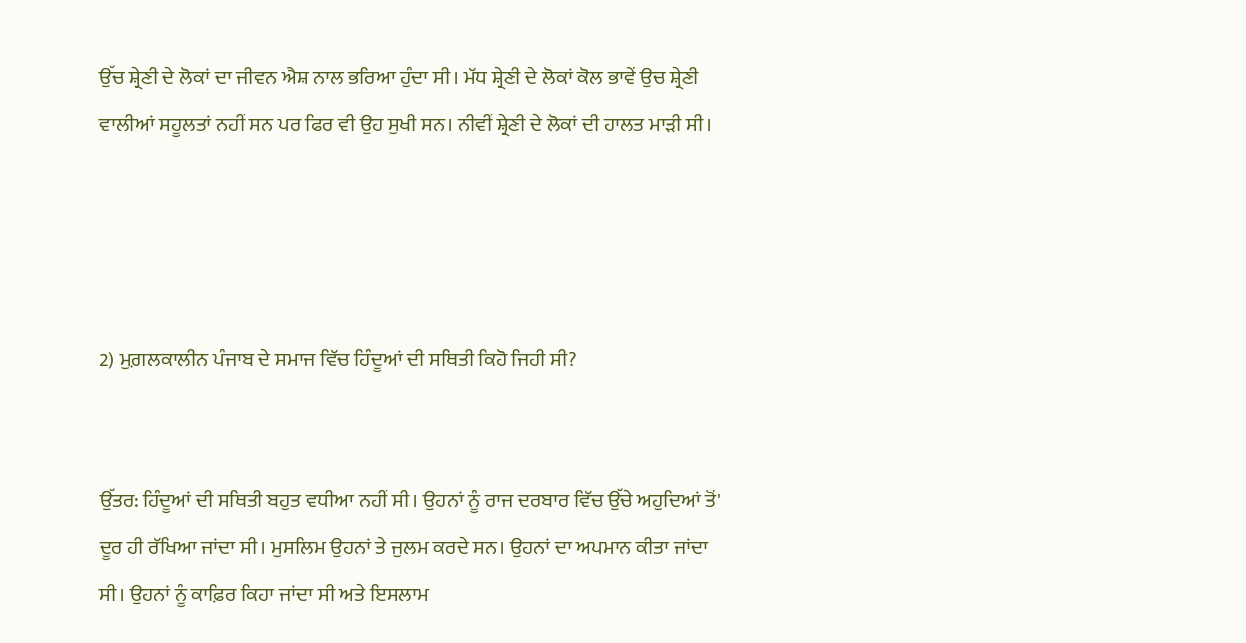ਉੱਚ ਸ਼੍ਰੇਣੀ ਦੇ ਲੋਕਾਂ ਦਾ ਜੀਵਨ ਐਸ਼ ਨਾਲ ਭਰਿਆ ਹੁੰਦਾ ਸੀ। ਮੱਧ ਸ਼੍ਰੇਣੀ ਦੇ ਲੋਕਾਂ ਕੋਲ ਭਾਵੇਂ ਉਚ ਸ਼੍ਰੇਣੀ ਵਾਲੀਆਂ ਸਹੂਲਤਾਂ ਨਹੀਂ ਸਨ ਪਰ ਫਿਰ ਵੀ ਉਹ ਸੁਖੀ ਸਨ। ਨੀਵੀਂ ਸ਼੍ਰੇਣੀ ਦੇ ਲੋਕਾਂ ਦੀ ਹਾਲਤ ਮਾੜੀ ਸੀ।




2) ਮੁਗ਼ਲਕਾਲੀਨ ਪੰਜਾਬ ਦੇ ਸਮਾਜ ਵਿੱਚ ਹਿੰਦੂਆਂ ਦੀ ਸਥਿਤੀ ਕਿਹੋ ਜਿਹੀ ਸੀ?


ਉੱਤਰ: ਹਿੰਦੂਆਂ ਦੀ ਸਥਿਤੀ ਬਹੁਤ ਵਧੀਆ ਨਹੀਂ ਸੀ। ਉਹਨਾਂ ਨੂੰ ਰਾਜ ਦਰਬਾਰ ਵਿੱਚ ਉੱਚੇ ਅਹੁਦਿਆਂ ਤੋਂ' ਦੂਰ ਹੀ ਰੱਖਿਆ ਜਾਂਦਾ ਸੀ। ਮੁਸਲਿਮ ਉਹਨਾਂ ਤੇ ਜੁਲਮ ਕਰਦੇ ਸਨ। ਉਹਨਾਂ ਦਾ ਅਪਮਾਨ ਕੀਤਾ ਜਾਂਦਾ ਸੀ। ਉਹਨਾਂ ਨੂੰ ਕਾਫ਼ਿਰ ਕਿਹਾ ਜਾਂਦਾ ਸੀ ਅਤੇ ਇਸਲਾਮ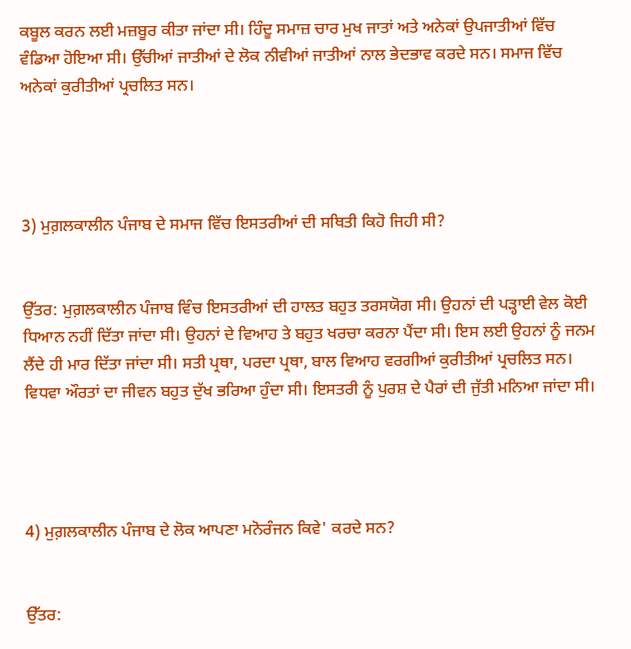ਕਬੂਲ ਕਰਨ ਲਈ ਮਜ਼ਬੂਰ ਕੀਤਾ ਜਾਂਦਾ ਸੀ। ਹਿੰਦੂ ਸਮਾਜ਼ ਚਾਰ ਮੁਖ ਜਾਤਾਂ ਅਤੇ ਅਨੇਕਾਂ ਉਪਜਾਤੀਆਂ ਵਿੱਚ ਵੰਡਿਆ ਹੋਇਆ ਸੀ। ਉੱਚੀਆਂ ਜਾਤੀਆਂ ਦੇ ਲੋਕ ਨੀਵੀਆਂ ਜਾਤੀਆਂ ਨਾਲ ਭੇਦਭਾਵ ਕਰਦੇ ਸਨ। ਸਮਾਜ ਵਿੱਚ ਅਨੇਕਾਂ ਕੁਰੀਤੀਆਂ ਪ੍ਰਚਲਿਤ ਸਨ।




3) ਮੁਗ਼ਲਕਾਲੀਨ ਪੰਜਾਬ ਦੇ ਸਮਾਜ ਵਿੱਚ ਇਸਤਰੀਆਂ ਦੀ ਸਥਿਤੀ ਕਿਹੋ ਜਿਹੀ ਸੀ?


ਉੱਤਰ: ਮੁਗ਼ਲਕਾਲੀਨ ਪੰਜਾਬ ਵਿੰਚ ਇਸਤਰੀਆਂ ਦੀ ਹਾਲਤ ਬਹੁਤ ਤਰਸਯੋਗ ਸੀ। ਉਹਨਾਂ ਦੀ ਪੜ੍ਹਾਈ ਵੇਲ ਕੋਈ ਧਿਆਨ ਨਹੀਂ ਦਿੱਤਾ ਜਾਂਦਾ ਸੀ। ਉਹਨਾਂ ਦੇ ਵਿਆਹ ਤੇ ਬਹੁਤ ਖਰਚਾ ਕਰਨਾ ਪੈਂਦਾ ਸੀ। ਇਸ ਲਈ ਉਹਨਾਂ ਨੂੰ ਜਨਮ ਲੈਂਦੇ ਹੀ ਮਾਰ ਦਿੱਤਾ ਜਾਂਦਾ ਸੀ। ਸਤੀ ਪ੍ਰਥਾ, ਪਰਦਾ ਪ੍ਰਥਾ, ਬਾਲ ਵਿਆਹ ਵਰਗੀਆਂ ਕੁਰੀਤੀਆਂ ਪ੍ਰਚਲਿਤ ਸਨ। ਵਿਧਵਾ ਔਰਤਾਂ ਦਾ ਜੀਵਨ ਬਹੁਤ ਦੁੱਖ ਭਰਿਆ ਹੁੰਦਾ ਸੀ। ਇਸਤਰੀ ਨੂੰ ਪੁਰਸ਼ ਦੇ ਪੈਰਾਂ ਦੀ ਜੁੱਤੀ ਮਨਿਆ ਜਾਂਦਾ ਸੀ।




4) ਮੁਗ਼ਲਕਾਲੀਨ ਪੰਜਾਬ ਦੇ ਲੋਕ ਆਪਣਾ ਮਨੋਰੰਜਨ ਕਿਵੇ' ਕਰਦੇ ਸਨ?


ਉੱਤਰ: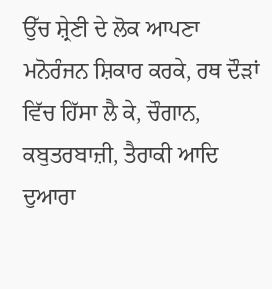ਉੱਚ ਸ਼੍ਰੇਣੀ ਦੇ ਲੋਕ ਆਪਣਾ ਮਨੋਰੰਜਨ ਸ਼ਿਕਾਰ ਕਰਕੇ, ਰਥ ਦੌੜਾਂ ਵਿੱਚ ਹਿੱਸਾ ਲੈ ਕੇ, ਚੌਗਾਨ, ਕਬੁਤਰਬਾਜ਼ੀ, ਤੈਰਾਕੀ ਆਦਿ ਦੁਆਰਾ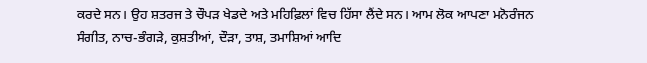ਕਰਦੇ ਸਨ। ਉਹ ਸ਼ਤਰਜ ਤੇ ਚੌਪੜ ਖੇਡਦੇ ਅਤੇ ਮਹਿਫ਼ਿਲਾਂ ਵਿਚ ਹਿੱਸਾ ਲੈਂਦੇ ਸਨ। ਆਮ ਲੋਕ ਆਪਣਾ ਮਨੋਰੰਜਨ ਸੰਗੀਤ, ਨਾਚ-ਭੰਗੜੇ, ਕੁਸ਼ਤੀਆਂ, ਦੌੜਾ, ਤਾਸ਼, ਤਮਾਸ਼ਿਆਂ ਆਦਿ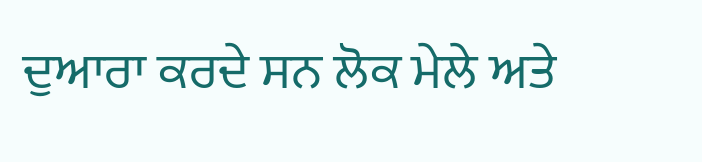ਦੁਆਰਾ ਕਰਦੇ ਸਨ ਲੋਕ ਮੇਲੇ ਅਤੇ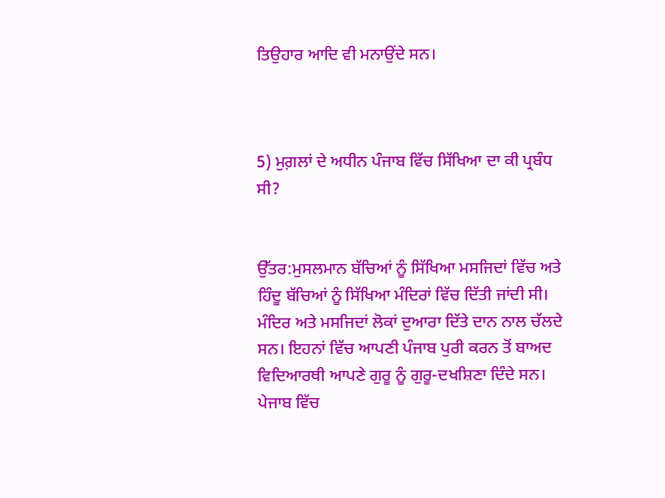ਤਿਉਹਾਰ ਆਦਿ ਵੀ ਮਨਾਉਂਦੇ ਸਨ।



5) ਮੁਗ਼ਲਾਂ ਦੇ ਅਧੀਨ ਪੰਜਾਬ ਵਿੱਚ ਸਿੱਖਿਆ ਦਾ ਕੀ ਪ੍ਰਬੰਧ ਸੀ?


ਉੱਤਰ:ਮੁਸਲਮਾਨ ਬੱਚਿਆਂ ਨੂੰ ਸਿੱਖਿਆ ਮਸਜਿਦਾਂ ਵਿੱਚ ਅਤੇ ਹਿੰਦੂ ਬੱਚਿਆਂ ਨੂੰ ਸਿੱਖਿਆ ਮੰਦਿਰਾਂ ਵਿੱਚ ਦਿੱਤੀ ਜਾਂਦੀ ਸੀ। ਮੰਦਿਰ ਅਤੇ ਮਸਜਿਦਾਂ ਲੋਕਾਂ ਦੁਆਰਾ ਦਿੱਤੇ ਦਾਨ ਨਾਲ ਚੱਲਦੇ ਸਨ। ਇਹਨਾਂ ਵਿੱਚ ਆਪਣੀ ਪੰਜਾਬ ਪੁਰੀ ਕਰਨ ਤੋਂ ਬਾਅਦ ਵਿਦਿਆਰਥੀ ਆਪਣੇ ਗੁਰੂ ਨੂੰ ਗੁਰੂ-ਦਖਸ਼ਿਣਾ ਦਿੰਦੇ ਸਨ। ਪੇਜਾਬ ਵਿੱਚ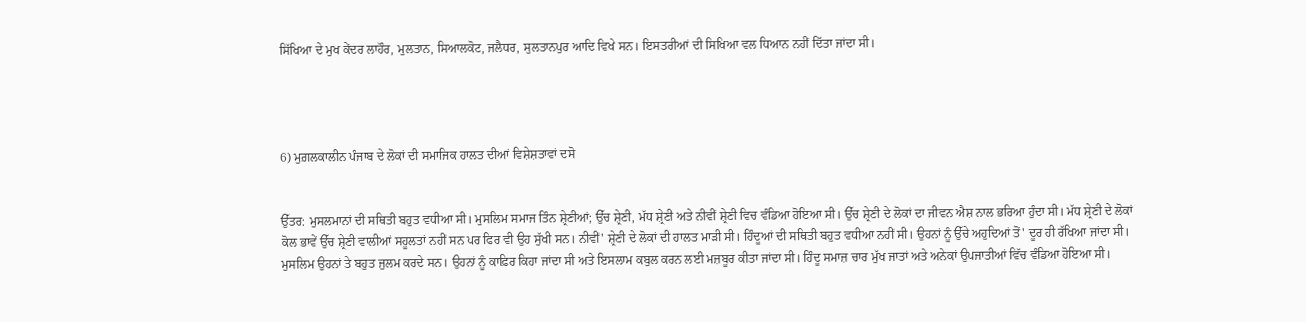ਸਿੱਖਿਆ ਦੇ ਮੁਖ ਕੇਂਦਰ ਲਾਹੌਰ, ਮੁਲਤਾਨ, ਸਿਆਲਕੋਟ, ਜਲੈਧਰ, ਸੁਲਤਾਨਪੁਰ ਆਦਿ ਵਿਖੇ ਸਨ। ਇਸਤਰੀਆਂ ਦੀ ਸਿਖਿਆ ਵਲ ਧਿਆਨ ਨਹੀਂ ਦਿੱਤਾ ਜਾਂਦਾ ਸੀ।




6) ਮੁਗ਼ਲਕਾਲੀਨ ਪੰਜਾਬ ਦੇ ਲੋਕਾਂ ਦੀ ਸਮਾਜਿਕ ਹਾਲਤ ਦੀਆਂ ਵਿਸ਼ੇਸ਼ਤਾਵਾਂ ਦਸੋ


ਉੱਤਰ: ਮੁਸਲਮਾਨਾਂ ਦੀ ਸਥਿਤੀ ਬਹੁਤ ਵਧੀਆ ਸੀ। ਮੁਸਲਿਮ ਸਮਾਜ ਤਿੰਨ ਸ਼੍ਰੇਣੀਆਂ; ਉੱਚ ਸ਼੍ਰੇਣੀ, ਮੱਧ ਸ਼੍ਰੇਣੀ ਅਤੇ ਨੀਵੀਂ ਸ਼੍ਰੇਣੀ ਵਿਚ ਵੰਡਿਆ ਹੋਇਆ ਸੀ। ਉੱਚ ਸ਼੍ਰੇਣੀ ਦੇ ਲੋਕਾਂ ਦਾ ਜੀਵਨ ਐਸ਼ ਨਾਲ ਭਰਿਆ ਹੁੰਦਾ ਸੀ। ਮੱਧ ਸ਼੍ਰੇਣੀ ਦੇ ਲੋਕਾਂ ਕੋਲ ਭਾਵੇਂ ਉੱਚ ਸ਼੍ਰੇਣੀ ਵਾਲੀਆਂ ਸਹੂਲਤਾਂ ਨਹੀਂ ਸਨ ਪਰ ਫਿਰ ਵੀ ਉਹ ਸੁੱਖੀ ਸਨ। ਨੀਵੀਂ' ਸ਼੍ਰੇਣੀ ਦੇ ਲੋਕਾਂ ਦੀ ਹਾਲਤ ਮਾੜੀ ਸੀ। ਹਿੰਦੂਆਂ ਦੀ ਸਥਿਤੀ ਬਹੁਤ ਵਧੀਆ ਨਹੀਂ ਸੀ। ਉਹਨਾਂ ਨੂੰ ਉੱਚੇ ਅਹੁਦਿਆਂ ਤੋਂ' ਦੂਰ ਹੀ ਰੱਖਿਆ ਜਾਂਦਾ ਸੀ। ਮੁਸਲਿਮ ਉਹਨਾਂ ਤੇ ਬਹੁਤ ਜੁਲਮ ਕਰਦੇ ਸਨ। ਉਹਨਾਂ ਨੂੰ ਕਾਫ਼ਿਰ ਕਿਹਾ ਜਾਂਦਾ ਸੀ ਅਤੇ ਇਸਲਾਮ ਕਬੁਲ ਕਰਨ ਲਈ ਮਜ਼ਬੂਰ ਕੀਤਾ ਜਾਂਦਾ ਸੀ। ਹਿੰਦੂ ਸਮਾਜ਼ ਚਾਰ ਮੁੱਖ ਜਾਤਾਂ ਅਤੇ ਅਨੇਕਾਂ ਉਪਜਾਤੀਆਂ ਵਿੱਚ ਵੰਡਿਆ ਹੋਇਆ ਸੀ।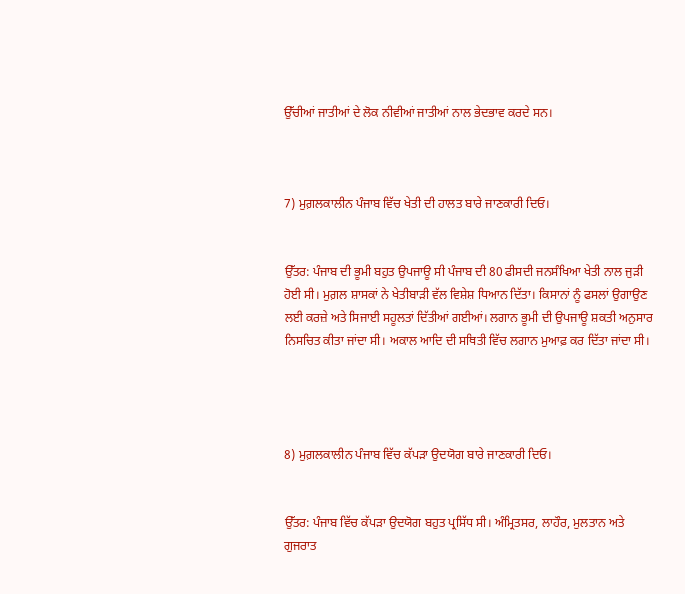ਉੱਚੀਆਂ ਜਾਤੀਆਂ ਦੇ ਲੋਕ ਨੀਵੀਆਂ ਜਾਤੀਆਂ ਨਾਲ ਭੇਦਭਾਵ ਕਰਦੇ ਸਨ।



7) ਮੁਗ਼ਲਕਾਲੀਨ ਪੰਜਾਬ ਵਿੱਚ ਖੇਤੀ ਦੀ ਹਾਲਤ ਬਾਰੇ ਜਾਣਕਾਰੀ ਦਿਓ।


ਉੱਤਰ: ਪੰਜਾਬ ਦੀ ਭੂਮੀ ਬਹੁਤ ਉਪਜਾਊ ਸੀ ਪੰਜਾਬ ਦੀ 80 ਫੀਸਦੀ ਜਨਸੰਖਿਆ ਖੇਤੀ ਨਾਲ ਜੁੜੀ ਹੋਈ ਸੀ। ਮੁਗ਼ਲ ਸ਼ਾਸਕਾਂ ਨੇ ਖੇਤੀਬਾੜੀ ਵੱਲ ਵਿਸ਼ੇਸ਼ ਧਿਆਨ ਦਿੱਤਾ। ਕਿਸਾਨਾਂ ਨੂੰ ਫਸਲਾਂ ਉਗਾਉਣ ਲਈ ਕਰਜ਼ੇ ਅਤੇ ਸਿਜਾਈ ਸਹੂਲਤਾਂ ਦਿੱਤੀਆਂ ਗਈਆਂ। ਲਗਾਨ ਭੂਮੀ ਦੀ ਉਪਜਾਊ ਸ਼ਕਤੀ ਅਨੁਸਾਰ ਨਿਸਚਿਤ ਕੀਤਾ ਜਾਂਦਾ ਸੀ। ਅਕਾਲ ਆਦਿ ਦੀ ਸਥਿਤੀ ਵਿੱਚ ਲਗਾਨ ਮੁਆਫ਼ ਕਰ ਦਿੱਤਾ ਜਾਂਦਾ ਸੀ।




8) ਮੁਗ਼ਲਕਾਲੀਨ ਪੰਜਾਬ ਵਿੱਚ ਕੱਪੜਾ ਉਦਯੋਗ ਬਾਰੇ ਜਾਣਕਾਰੀ ਦਿਓ।


ਉੱਤਰ: ਪੰਜਾਬ ਵਿੱਚ ਕੱਪੜਾ ਉਦਯੋਗ ਬਹੁਤ ਪ੍ਰਸਿੱਧ ਸੀ। ਅੰਮ੍ਰਿਤਸਰ, ਲਾਹੌਰ, ਮੁਲਤਾਨ ਅਤੇ ਗੁਜਰਾਤ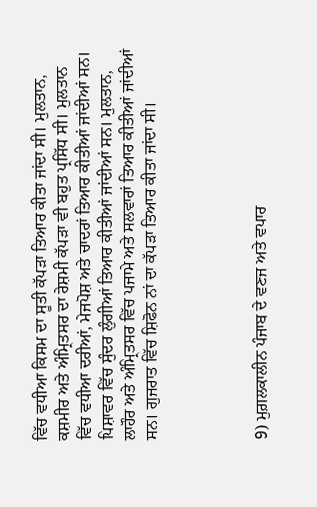ਵਿੱਚ ਵਧੀਆ ਕਿਸਮ ਦਾ ਸੂਤੀ ਕੱਪੜਾ ਤਿਆਰ ਕੀਤਾ ਜਾਂਦਾ ਸੀ। ਮੁਲਤਾਨ, ਕਸ਼ਮੀਰ ਅਤੇ ਅੰਮ੍ਰਿਤਸਰ ਦਾ ਰੇਸ਼ਮੀ ਕੱਪੜਾ ਵੀ ਬਹੁਤ ਪ੍ਰਸਿੱਧ ਸੀ। ਮੁਲਤਾਨ ਵਿੱਚ ਵਧੀਆ ਦਰੀਆਂ, ਮੇਜਪੋਸ਼ ਅਤੇ ਚਾਦਰਾਂ ਤਿਆਰ ਕੀਤੀਆਂ ਜਾਂਦੀਆਂ ਸਨ। ਪਿਸ਼ਾਵਰ ਵਿੱਚ ਸੁੰਦਰ ਲੁੰਗੀਆਂ ਤਿਆਰ ਕੀਤੀਆਂ ਜਾਂਦੀਆਂ ਸਨ। ਮੁਲਤਾਨ, ਲਾਹੌਰ ਅਤੇ ਅੰਮ੍ਰਿਤਸਰ ਵਿੱਚ ਪਜਾਮੇ ਅਤੇ ਸਲਵਾਰਾਂ ਤਿਆਰ ਕੀਤੀਆਂ ਜਾਂਦੀਆਂ ਸਨ। ਗੁਜਰਾਤ ਵਿੱਚ ਸ਼ਿਫੋਨ ਨਾਂ ਦਾ ਕੱਪੜਾ ਤਿਆਰ ਕੀਤਾ ਜਾਂਦਾ ਸੀ।




9) ਮੁਗ਼ਲਕਾਲੀਨ ਪੰਜਾਬ ਦੇ ਵਣਜ ਅਤੇ ਵਪਾਰ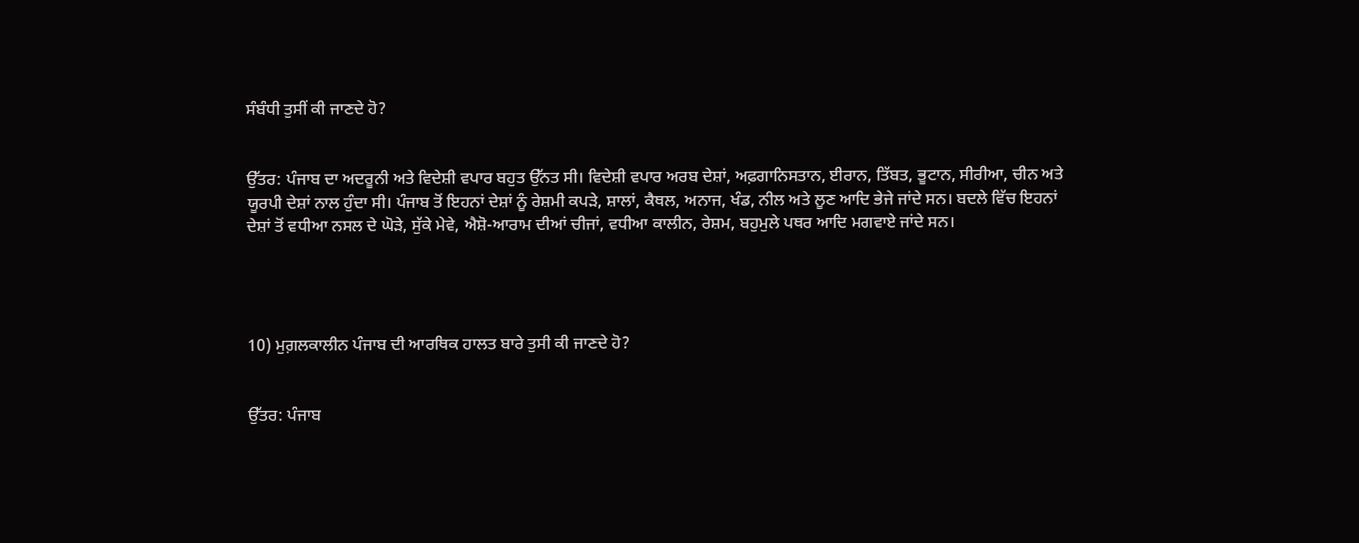ਸੰਬੰਧੀ ਤੁਸੀਂ ਕੀ ਜਾਣਦੇ ਹੋ?


ਉੱਤਰ: ਪੰਜਾਬ ਦਾ ਅਦਰੂਨੀ ਅਤੇ ਵਿਦੇਸ਼ੀ ਵਪਾਰ ਬਹੁਤ ਉੱਨਤ ਸੀ। ਵਿਦੇਸ਼ੀ ਵਪਾਰ ਅਰਬ ਦੇਸ਼ਾਂ, ਅਫ਼ਗਾਨਿਸਤਾਨ, ਈਰਾਨ, ਤਿੱਬਤ, ਭੂਟਾਨ, ਸੀਰੀਆ, ਚੀਨ ਅਤੇ ਯੂਰਪੀ ਦੇਸ਼ਾਂ ਨਾਲ ਹੁੰਦਾ ਸੀ। ਪੰਜਾਬ ਤੋਂ ਇਹਨਾਂ ਦੇਸ਼ਾਂ ਨੂੰ ਰੇਸ਼ਮੀ ਕਪੜੇ, ਸ਼ਾਲਾਂ, ਕੈਥਲ, ਅਨਾਜ, ਖੰਡ, ਨੀਲ ਅਤੇ ਲੂਣ ਆਦਿ ਭੇਜੇ ਜਾਂਦੇ ਸਨ। ਬਦਲੇ ਵਿੱਚ ਇਹਨਾਂ ਦੇਸ਼ਾਂ ਤੋਂ ਵਧੀਆ ਨਸਲ ਦੇ ਘੋੜੇ, ਸੁੱਕੇ ਮੇਵੇ, ਐਸ਼ੋ-ਆਰਾਮ ਦੀਆਂ ਚੀਜਾਂ, ਵਧੀਆ ਕਾਲੀਨ, ਰੇਸ਼ਮ, ਬਹੁਮੁਲੇ ਪਥਰ ਆਦਿ ਮਗਵਾਏ ਜਾਂਦੇ ਸਨ।




10) ਮੁਗ਼ਲਕਾਲੀਨ ਪੰਜਾਬ ਦੀ ਆਰਥਿਕ ਹਾਲਤ ਬਾਰੇ ਤੁਸੀ ਕੀ ਜਾਣਦੇ ਹੋ?


ਉੱਤਰ: ਪੰਜਾਬ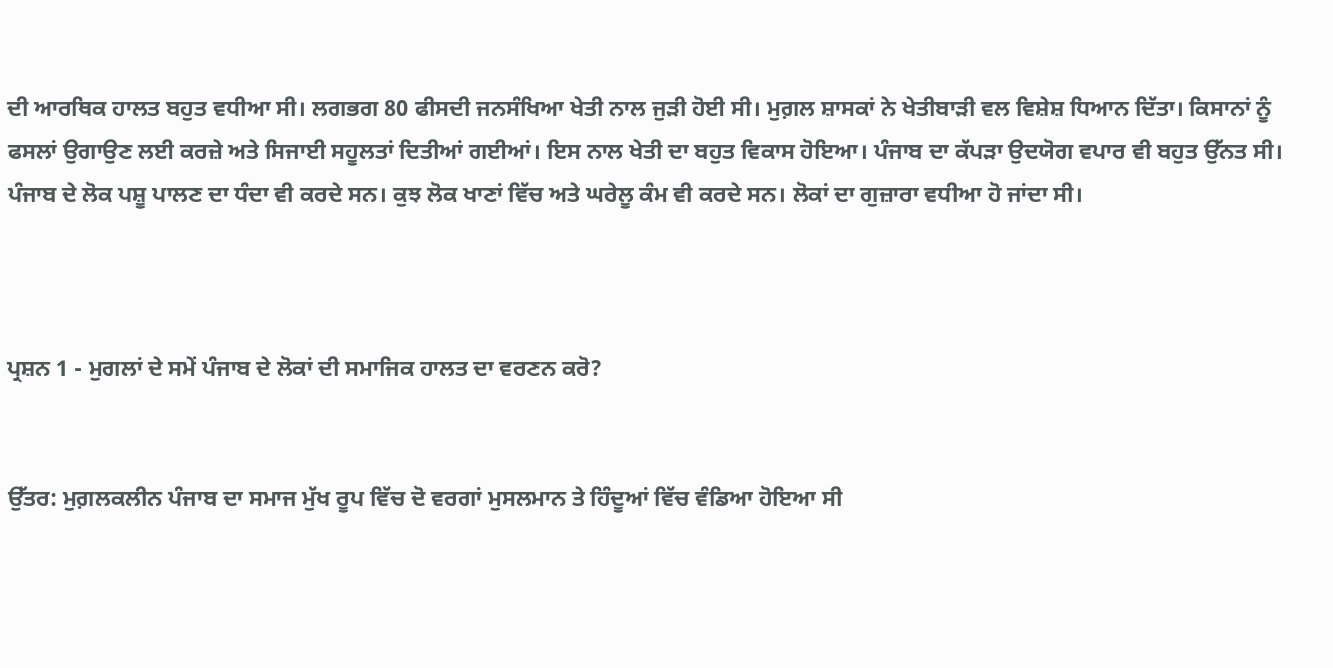ਦੀ ਆਰਥਿਕ ਹਾਲਤ ਬਹੁਤ ਵਧੀਆ ਸੀ। ਲਗਭਗ 80 ਫੀਸਦੀ ਜਨਸੰਖਿਆ ਖੇਤੀ ਨਾਲ ਜੁੜੀ ਹੋਈ ਸੀ। ਮੁਗ਼ਲ ਸ਼ਾਸਕਾਂ ਨੇ ਖੇਤੀਬਾੜੀ ਵਲ ਵਿਸ਼ੇਸ਼ ਧਿਆਨ ਦਿੱਤਾ। ਕਿਸਾਨਾਂ ਨੂੰ ਫਸਲਾਂ ਉਗਾਉਣ ਲਈ ਕਰਜ਼ੇ ਅਤੇ ਸਿਜਾਈ ਸਹੂਲਤਾਂ ਦਿਤੀਆਂ ਗਈਆਂ। ਇਸ ਨਾਲ ਖੇਤੀ ਦਾ ਬਹੁਤ ਵਿਕਾਸ ਹੋਇਆ। ਪੰਜਾਬ ਦਾ ਕੱਪੜਾ ਉਦਯੋਗ ਵਪਾਰ ਵੀ ਬਹੁਤ ਉੱਨਤ ਸੀ। ਪੰਜਾਬ ਦੇ ਲੋਕ ਪਸ਼ੂ ਪਾਲਣ ਦਾ ਧੰਦਾ ਵੀ ਕਰਦੇ ਸਨ। ਕੁਝ ਲੋਕ ਖਾਣਾਂ ਵਿੱਚ ਅਤੇ ਘਰੇਲੂ ਕੰਮ ਵੀ ਕਰਦੇ ਸਨ। ਲੋਕਾਂ ਦਾ ਗੁਜ਼ਾਰਾ ਵਧੀਆ ਹੋ ਜਾਂਦਾ ਸੀ।



ਪ੍ਰਸ਼ਨ 1 - ਮੁਗਲਾਂ ਦੇ ਸਮੇਂ ਪੰਜਾਬ ਦੇ ਲੋਕਾਂ ਦੀ ਸਮਾਜਿਕ ਹਾਲਤ ਦਾ ਵਰਣਨ ਕਰੋ?


ਉੱਤਰ: ਮੁਗ਼ਲਕਲੀਨ ਪੰਜਾਬ ਦਾ ਸਮਾਜ ਮੁੱਖ ਰੂਪ ਵਿੱਚ ਦੋ ਵਰਗਾਂ ਮੁਸਲਮਾਨ ਤੇ ਹਿੰਦੂਆਂ ਵਿੱਚ ਵੰਡਿਆ ਹੋਇਆ ਸੀ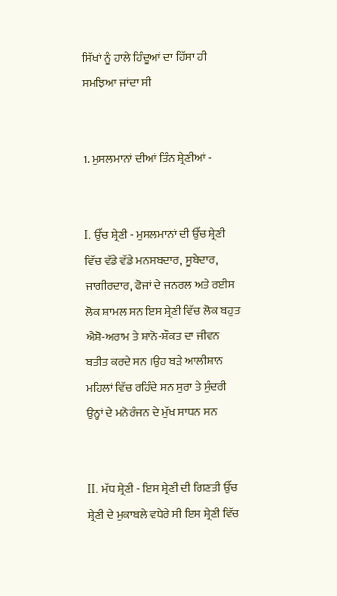ਸਿੱਖਾਂ ਨੂੰ ਹਾਲੇ ਹਿੰਦੂਆਂ ਦਾ ਹਿੱਸਾ ਹੀ ਸਮਝਿਆ ਜਾਂਦਾ ਸੀ


1. ਮੁਸਲਮਾਨਾਂ ਦੀਆਂ ਤਿੰਨ ਸ਼੍ਰੇਣੀਆਂ -


I. ਉੱਚ ਸ਼੍ਰੇਣੀ - ਮੁਸਲਮਾਨਾਂ ਦੀ ਉੱਚ ਸ਼੍ਰੇਣੀ ਵਿੱਚ ਵੱਡੇ ਵੱਡੇ ਮਨਸਬਦਾਰ, ਸੂਬੇਦਾਰ, ਜਾਗੀਰਦਾਰ, ਫੋਜਾਂ ਦੇ ਜਨਰਲ ਅਤੇ ਰਈਸ ਲੋਕ ਸ਼ਾਮਲ ਸਨ ਇਸ ਸ਼੍ਰੇਣੀ ਵਿੱਚ ਲੋਕ ਬਹੁਤ ਐਸ਼ੋ-ਅਰਾਮ ਤੇ ਸ਼ਾਨੋ-ਸ਼ੌਕਤ ਦਾ ਜੀਵਨ ਬਤੀਤ ਕਰਦੇ ਸਨ ।ਉਹ ਬੜੇ ਆਲੀਸ਼ਾਨ ਮਹਿਲਾਂ ਵਿੱਚ ਰਹਿੰਦੇ ਸਨ ਸੁਰਾ ਤੇ ਸੁੰਦਰੀ ਉਨ੍ਹਾਂ ਦੇ ਮਨੋਰੰਜਨ ਦੇ ਮੁੱਖ ਸਾਧਨ ਸਨ


II. ਮੱਧ ਸ਼੍ਰੇਣੀ - ਇਸ ਸ਼੍ਰੇਣੀ ਦੀ ਗਿਣਤੀ ਉੱਚ ਸ਼੍ਰੇਣੀ ਦੇ ਮੁਕਾਬਲੇ ਵਧੇਰੇ ਸੀ ਇਸ ਸ਼੍ਰੇਣੀ ਵਿੱਚ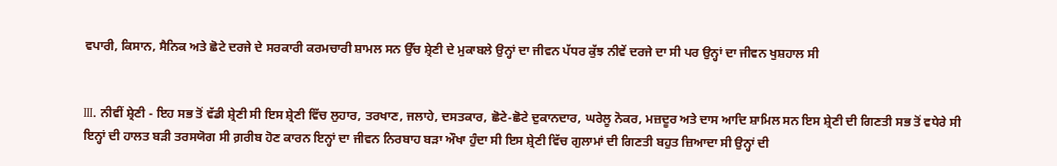ਵਪਾਰੀ, ਕਿਸਾਨ, ਸੈਨਿਕ ਅਤੇ ਛੋਟੇ ਦਰਜੇ ਦੇ ਸਰਕਾਰੀ ਕਰਮਚਾਰੀ ਸ਼ਾਮਲ ਸਨ ਉੱਚ ਸ਼੍ਰੇਣੀ ਦੇ ਮੁਕਾਬਲੇ ਉਨ੍ਹਾਂ ਦਾ ਜੀਵਨ ਪੱਧਰ ਕੁੱਝ ਨੀਵੇਂ ਦਰਜੇ ਦਾ ਸੀ ਪਰ ਉਨ੍ਹਾਂ ਦਾ ਜੀਵਨ ਖੁਸ਼ਹਾਲ ਸੀ


III. ਨੀਵੀਂ ਸ਼੍ਰੇਣੀ - ਇਹ ਸਭ ਤੋਂ ਵੱਡੀ ਸ਼੍ਰੇਣੀ ਸੀ ਇਸ ਸ਼੍ਰੇਣੀ ਵਿੱਚ ਲੁਹਾਰ, ਤਰਖਾਣ, ਜਲਾਹੇ, ਦਸਤਕਾਰ, ਛੋਟੇ-ਛੋਟੇ ਦੁਕਾਨਦਾਰ, ਘਰੇਲੂ ਨੋਕਰ, ਮਜ਼ਦੂਰ ਅਤੇ ਦਾਸ ਆਦਿ ਸ਼ਾਮਿਲ ਸਨ ਇਸ ਸ਼੍ਰੇਣੀ ਦੀ ਗਿਣਤੀ ਸਭ ਤੋਂ ਵਧੇਰੇ ਸੀ ਇਨ੍ਹਾਂ ਦੀ ਹਾਲਤ ਬੜੀ ਤਰਸਯੋਗ ਸੀ ਗ਼ਰੀਬ ਹੋਣ ਕਾਰਨ ਇਨ੍ਹਾਂ ਦਾ ਜੀਵਨ ਨਿਰਬਾਹ ਬੜਾ ਔਖਾ ਹੁੰਦਾ ਸੀ ਇਸ ਸ਼੍ਰੇਣੀ ਵਿੱਚ ਗੁਲਾਮਾਂ ਦੀ ਗਿਣਤੀ ਬਹੁਤ ਜ਼ਿਆਦਾ ਸੀ ਉਨ੍ਹਾਂ ਦੀ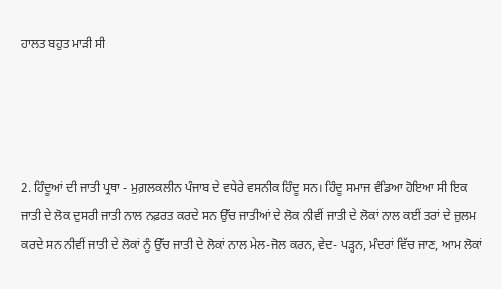ਹਾਲਤ ਬਹੁਤ ਮਾੜੀ ਸੀ




2. ਹਿੰਦੂਆਂ ਦੀ ਜਾਤੀ ਪ੍ਰਥਾ - ਮੁਗ਼ਲਕਲੀਨ ਪੰਜਾਬ ਦੇ ਵਧੇਰੇ ਵਸਨੀਕ ਹਿੰਦੂ ਸਨ। ਹਿੰਦੂ ਸਮਾਜ ਵੰਡਿਆ ਹੋਇਆ ਸੀ ਇਕ ਜਾਤੀ ਦੇ ਲੋਕ ਦੁਸਰੀ ਜਾਤੀ ਨਾਲ ਨਫ਼ਰਤ ਕਰਦੇ ਸਨ ਉੱਚ ਜਾਤੀਆਂ ਦੇ ਲੋਕ ਨੀਵੀਂ ਜਾਤੀ ਦੇ ਲੋਕਾਂ ਨਾਲ ਕਈਂ ਤਰਾਂ ਦੇ ਜ਼ੁਲਮ ਕਰਦੇ ਸਨ ਨੀਵੀਂ ਜਾਤੀ ਦੇ ਲੋਕਾਂ ਨੂੰ ਉੱਚ ਜਾਤੀ ਦੇ ਲੋਕਾਂ ਨਾਲ ਮੇਲ-ਜੋਲ ਕਰਨ, ਵੇਦ- ਪੜ੍ਹਨ, ਮੰਦਰਾਂ ਵਿੱਚ ਜਾਣ, ਆਮ ਲੋਕਾਂ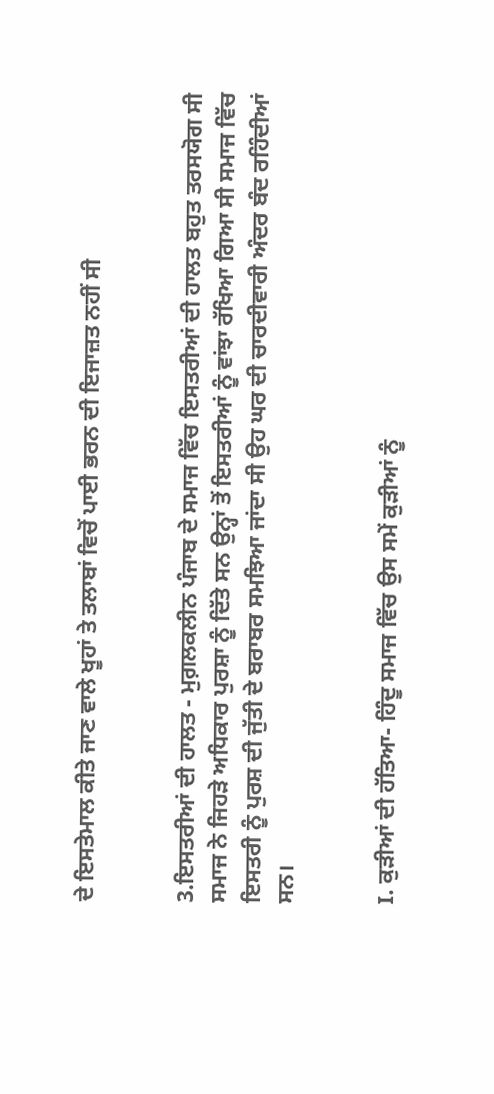ਦੇ ਇਸਤੇਮਾਲ ਕੀਤੇ ਜਾਣ ਵਾਲੇ ਖੂਹਾਂ ਤੇ ਤਲਾਬਾਂ ਵਿਚੋਂ ਪਾਈ ਭਰਨ ਦੀ ਇਜਾਜ਼ਤ ਨਹੀਂ ਸੀ


3.ਇਸਤਰੀਆਂ ਦੀ ਹਾਲਤ - ਮੁਗ਼ਲਕਲੀਨ ਪੰਜਾਬ ਦੇ ਸਮਾਜ ਵਿੱਚ ਇਸਤਰੀਆਂ ਦੀ ਹਾਲਤ ਬਹੁਤ ਤਰਸਯੋਗ ਸੀ ਸਮਾਜ ਨੇ ਜਿਹੜੇ ਅਧਿਕਾਰ ਪੁਰਸ਼ਾ ਨੂੰ ਦਿੱਤੇ ਸਨ ਉਨ੍ਹਾਂ ਤੋਂ ਇਸਤਰੀਆਂ ਨੂੰ ਵਾਂਝਾ ਰੱਖਿਆ ਗਿਆ ਸੀ ਸਮਾਜ ਵਿੱਚ ਇਸਤਰੀ ਨੂੰ ਪੁਰਸ਼ ਦੀ ਜੁੱਤੀ ਦੇ ਬਰਾਬਰ ਸਮਝਿਆ ਜਾਂਦਾ ਸੀ ਉਹ ਘਰ ਦੀ ਚਾਰਦੀਵਾਰੀ ਅੰਦਰ ਬੰਦ ਰਹਿੰਦੀਆਂ ਸਨ।


I. ਕੁੜੀਆਂ ਦੀ ਹੱਤਿਆ- ਹਿੰਦੂ ਸਮਾਜ ਵਿੱਚ ਉਸ ਸਮੇਂ ਕੁੜੀਆਂ ਨੂੰ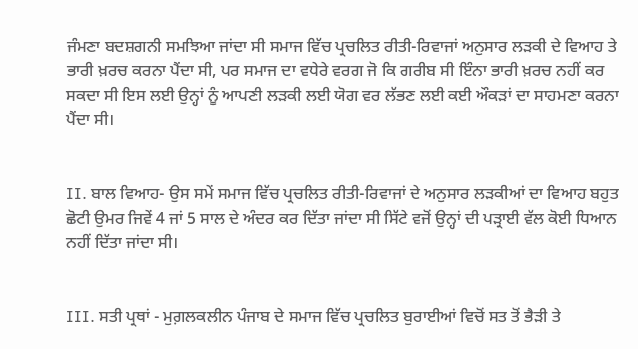ਜੰਮਣਾ ਬਦਸ਼ਗਨੀ ਸਮਝਿਆ ਜਾਂਦਾ ਸੀ ਸਮਾਜ ਵਿੱਚ ਪ੍ਰਚਲਿਤ ਰੀਤੀ-ਰਿਵਾਜਾਂ ਅਨੁਸਾਰ ਲੜਕੀ ਦੇ ਵਿਆਹ ਤੇ ਭਾਰੀ ਖ਼ਰਚ ਕਰਨਾ ਪੈਂਦਾ ਸੀ, ਪਰ ਸਮਾਜ ਦਾ ਵਧੇਰੇ ਵਰਗ ਜੋ ਕਿ ਗਰੀਬ ਸੀ ਇੰਨਾ ਭਾਰੀ ਖ਼ਰਚ ਨਹੀਂ ਕਰ ਸਕਦਾ ਸੀ ਇਸ ਲਈ ਉਨ੍ਹਾਂ ਨੂੰ ਆਪਣੀ ਲੜਕੀ ਲਈ ਯੋਗ ਵਰ ਲੱਭਣ ਲਈ ਕਈ ਔਕੜਾਂ ਦਾ ਸਾਹਮਣਾ ਕਰਨਾ ਪੈਂਦਾ ਸੀ।


II. ਬਾਲ ਵਿਆਹ- ਉਸ ਸਮੇਂ ਸਮਾਜ ਵਿੱਚ ਪ੍ਰਚਲਿਤ ਰੀਤੀ-ਰਿਵਾਜਾਂ ਦੇ ਅਨੁਸਾਰ ਲੜਕੀਆਂ ਦਾ ਵਿਆਹ ਬਹੁਤ ਛੋਟੀ ਉਮਰ ਜਿਵੇਂ 4 ਜਾਂ 5 ਸਾਲ ਦੇ ਅੰਦਰ ਕਰ ਦਿੱਤਾ ਜਾਂਦਾ ਸੀ ਸਿੱਟੇ ਵਜੋਂ ਉਨ੍ਹਾਂ ਦੀ ਪੜ੍ਰਾਈ ਵੱਲ ਕੋਈ ਧਿਆਨ ਨਹੀਂ ਦਿੱਤਾ ਜਾਂਦਾ ਸੀ।


III. ਸਤੀ ਪ੍ਰਥਾਂ - ਮੁਗ਼ਲਕਲੀਨ ਪੰਜਾਬ ਦੇ ਸਮਾਜ ਵਿੱਚ ਪ੍ਰਚਲਿਤ ਬੁਰਾਈਆਂ ਵਿਚੋਂ ਸਤ ਤੋਂ ਭੈੜੀ ਤੇ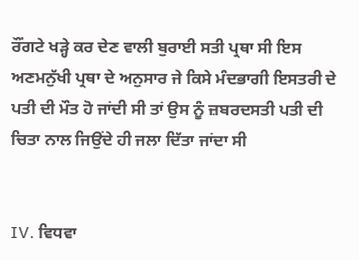ਰੌਂਗਟੇ ਖੜ੍ਹੇ ਕਰ ਦੇਣ ਵਾਲੀ ਬੁਰਾਈ ਸਤੀ ਪ੍ਰਥਾ ਸੀ ਇਸ ਅਣਮਨੁੱਖੀ ਪ੍ਰਥਾ ਦੇ ਅਨੁਸਾਰ ਜੇ ਕਿਸੇ ਮੰਦਭਾਗੀ ਇਸਤਰੀ ਦੇ ਪਤੀ ਦੀ ਮੌਤ ਹੋ ਜਾਂਦੀ ਸੀ ਤਾਂ ਉਸ ਨੂੰ ਜ਼ਬਰਦਸਤੀ ਪਤੀ ਦੀ ਚਿਤਾ ਨਾਲ ਜਿਉਂਦੇ ਹੀ ਜਲਾ ਦਿੱਤਾ ਜਾਂਦਾ ਸੀ


IV. ਵਿਧਵਾ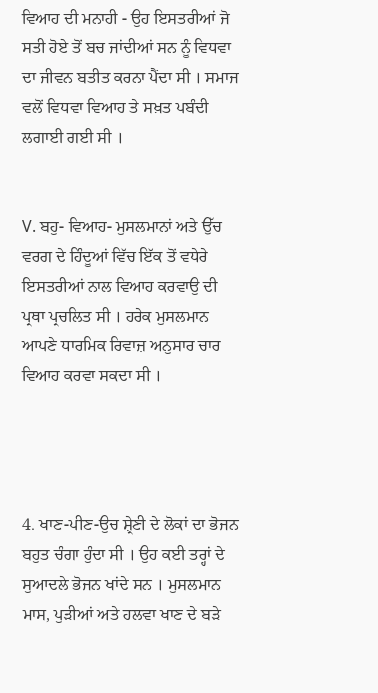ਵਿਆਹ ਦੀ ਮਨਾਹੀ - ਉਹ ਇਸਤਰੀਆਂ ਜੋ ਸਤੀ ਹੋਏ ਤੋਂ ਬਚ ਜਾਂਦੀਆਂ ਸਨ ਨੂੰ ਵਿਧਵਾ ਦਾ ਜੀਵਨ ਬਤੀਤ ਕਰਨਾ ਪੈਂਦਾ ਸੀ । ਸਮਾਜ ਵਲੋਂ ਵਿਧਵਾ ਵਿਆਹ ਤੇ ਸਖ਼ਤ ਪਬੰਦੀ ਲਗਾਈ ਗਈ ਸੀ ।


V. ਬਹੁ- ਵਿਆਹ- ਮੁਸਲਮਾਨਾਂ ਅਤੇ ਉੱਚ ਵਰਗ ਦੇ ਹਿੰਦੂਆਂ ਵਿੱਚ ਇੱਕ ਤੋਂ ਵਧੇਰੇ ਇਸਤਰੀਆਂ ਨਾਲ ਵਿਆਹ ਕਰਵਾਉ ਦੀ ਪ੍ਰਥਾ ਪ੍ਰਚਲਿਤ ਸੀ । ਹਰੇਕ ਮੁਸਲਮਾਨ ਆਪਣੇ ਧਾਰਮਿਕ ਰਿਵਾਜ਼ ਅਨੁਸਾਰ ਚਾਰ ਵਿਆਹ ਕਰਵਾ ਸਕਦਾ ਸੀ ।




4. ਖਾਣ-ਪੀਣ-ਉਚ ਸ਼੍ਰੇਣੀ ਦੇ ਲੋਕਾਂ ਦਾ ਭੋਜਨ ਬਹੁਤ ਚੰਗਾ ਹੁੰਦਾ ਸੀ । ਉਹ ਕਈ ਤਰ੍ਹਾਂ ਦੇ ਸੁਆਦਲੇ ਭੋਜਨ ਖਾਂਦੇ ਸਨ । ਮੁਸਲਮਾਨ ਮਾਸ, ਪੁੜੀਆਂ ਅਤੇ ਹਲਵਾ ਖਾਣ ਦੇ ਬੜੇ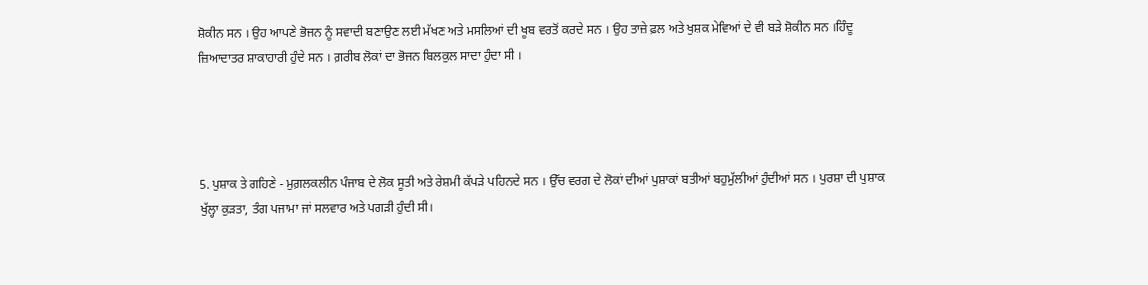ਸ਼ੋਕੀਨ ਸਨ । ਉਹ ਆਪਣੇ ਭੋਜਨ ਨੂੰ ਸਵਾਦੀ ਬਣਾਉਣ ਲਈ ਮੱਖਣ ਅਤੇ ਮਸਲਿਆਂ ਦੀ ਖੂਬ ਵਰਤੋਂ ਕਰਦੇ ਸਨ । ਉਹ ਤਾਜ਼ੇ ਫ਼ਲ ਅਤੇ ਖੁਸ਼ਕ ਮੇਵਿਆਂ ਦੇ ਵੀ ਬੜੇ ਸ਼ੋਕੀਨ ਸਨ ।ਹਿੰਦੂ ਜ਼ਿਆਦਾਤਰ ਸ਼ਾਕਾਹਾਰੀ ਹੁੰਦੇ ਸਨ । ਗ਼ਰੀਬ ਲੋਕਾਂ ਦਾ ਭੋਜਨ ਬਿਲਕੁਲ ਸਾਦਾ ਹੁੰਦਾ ਸੀ ।




5. ਪੁਸ਼ਾਕ ਤੇ ਗਹਿਣੇ - ਮੁਗ਼ਲਕਲੀਨ ਪੰਜਾਬ ਦੇ ਲੋਕ ਸੂਤੀ ਅਤੇ ਰੇਸ਼ਮੀ ਕੱਪੜੇ ਪਹਿਨਦੇ ਸਨ । ਉੱਚ ਵਰਗ ਦੇ ਲੋਕਾਂ ਦੀਆਂ ਪੁਸ਼ਾਕਾਂ ਬਤੀਆਂ ਬਹੁਮੁੱਲੀਆਂ ਹੁੰਦੀਆਂ ਸਨ । ਪੁਰਸ਼ਾ ਦੀ ਪੁਸ਼ਾਕ ਖੁੱਲ੍ਹਾ ਕੁੜਤਾ, ਤੰਗ ਪਜਾਮਾ ਜਾਂ ਸਲਵਾਰ ਅਤੇ ਪਗੜੀ ਹੁੰਦੀ ਸੀ।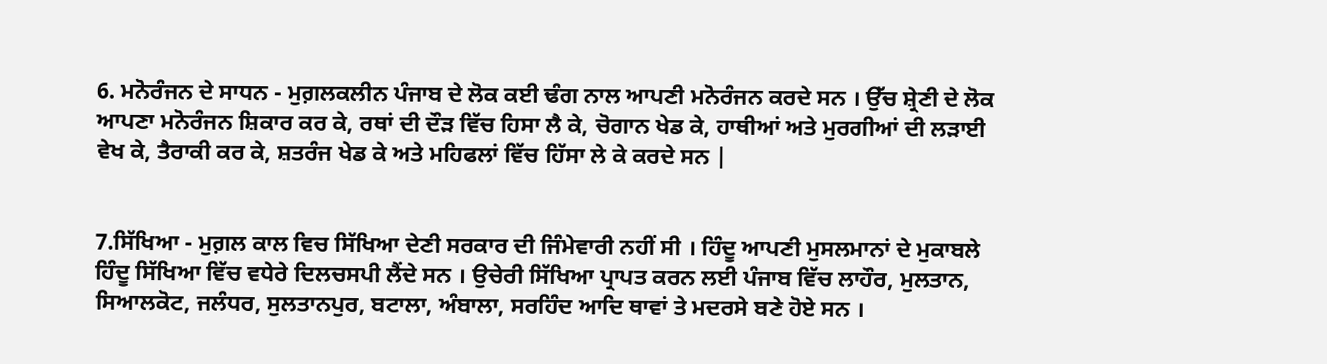6. ਮਨੋਰੰਜਨ ਦੇ ਸਾਧਨ - ਮੁਗ਼ਲਕਲੀਨ ਪੰਜਾਬ ਦੇ ਲੋਕ ਕਈ ਢੰਗ ਨਾਲ ਆਪਣੀ ਮਨੋਰੰਜਨ ਕਰਦੇ ਸਨ । ਉੱਚ ਸ਼੍ਰੇਣੀ ਦੇ ਲੋਕ ਆਪਣਾ ਮਨੋਰੰਜਨ ਸ਼ਿਕਾਰ ਕਰ ਕੇ, ਰਥਾਂ ਦੀ ਦੌੜ ਵਿੱਚ ਹਿਸਾ ਲੈ ਕੇ, ਚੋਗਾਨ ਖੇਡ ਕੇ, ਹਾਥੀਆਂ ਅਤੇ ਮੁਰਗੀਆਂ ਦੀ ਲੜਾਈ ਵੇਖ ਕੇ, ਤੈਰਾਕੀ ਕਰ ਕੇ, ਸ਼ਤਰੰਜ ਖੇਡ ਕੇ ਅਤੇ ਮਹਿਫਲਾਂ ਵਿੱਚ ਹਿੱਸਾ ਲੇ ਕੇ ਕਰਦੇ ਸਨ |


7.ਸਿੱਖਿਆ - ਮੁਗ਼ਲ ਕਾਲ ਵਿਚ ਸਿੱਖਿਆ ਦੇਣੀ ਸਰਕਾਰ ਦੀ ਜਿੰਮੇਵਾਰੀ ਨਹੀਂ ਸੀ । ਹਿੰਦੂ ਆਪਣੀ ਮੁਸਲਮਾਨਾਂ ਦੇ ਮੁਕਾਬਲੇ ਹਿੰਦੂ ਸਿੱਖਿਆ ਵਿੱਚ ਵਧੇਰੇ ਦਿਲਚਸਪੀ ਲੈਂਦੇ ਸਨ । ਉਚੇਰੀ ਸਿੱਖਿਆ ਪ੍ਰਾਪਤ ਕਰਨ ਲਈ ਪੰਜਾਬ ਵਿੱਚ ਲਾਹੌਰ, ਮੁਲਤਾਨ, ਸਿਆਲਕੋਟ, ਜਲੰਧਰ, ਸੁਲਤਾਨਪੁਰ, ਬਟਾਲਾ, ਅੰਬਾਲਾ, ਸਰਹਿੰਦ ਆਦਿ ਥਾਵਾਂ ਤੇ ਮਦਰਸੇ ਬਣੇ ਹੋਏ ਸਨ ।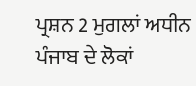ਪ੍ਰਸ਼ਨ 2 ਮੁਗਲਾਂ ਅਧੀਨ ਪੰਜਾਬ ਦੇ ਲੋਕਾਂ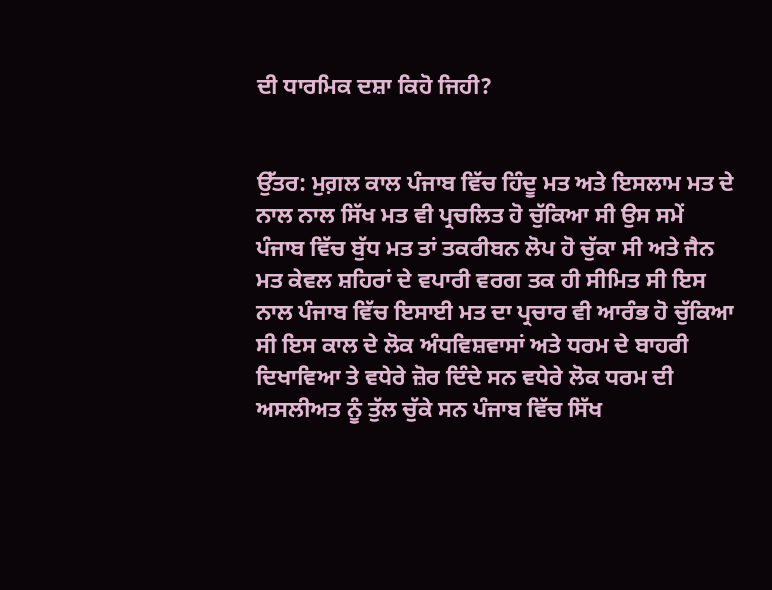ਦੀ ਧਾਰਮਿਕ ਦਸ਼ਾ ਕਿਹੋ ਜਿਹੀ?


ਉੱਤਰ: ਮੁਗ਼ਲ ਕਾਲ ਪੰਜਾਬ ਵਿੱਚ ਹਿੰਦੂ ਮਤ ਅਤੇ ਇਸਲਾਮ ਮਤ ਦੇ ਨਾਲ ਨਾਲ ਸਿੱਖ ਮਤ ਵੀ ਪ੍ਰਚਲਿਤ ਹੋ ਚੁੱਕਿਆ ਸੀ ਉਸ ਸਮੇਂ ਪੰਜਾਬ ਵਿੱਚ ਬੁੱਧ ਮਤ ਤਾਂ ਤਕਰੀਬਨ ਲੋਪ ਹੋ ਚੁੱਕਾ ਸੀ ਅਤੇ ਜੈਨ ਮਤ ਕੇਵਲ ਸ਼ਹਿਰਾਂ ਦੇ ਵਪਾਰੀ ਵਰਗ ਤਕ ਹੀ ਸੀਮਿਤ ਸੀ ਇਸ ਨਾਲ ਪੰਜਾਬ ਵਿੱਚ ਇਸਾਈ ਮਤ ਦਾ ਪ੍ਰਚਾਰ ਵੀ ਆਰੰਭ ਹੋ ਚੁੱਕਿਆ ਸੀ ਇਸ ਕਾਲ ਦੇ ਲੋਕ ਅੰਧਵਿਸ਼ਵਾਸਾਂ ਅਤੇ ਧਰਮ ਦੇ ਬਾਹਰੀ ਦਿਖਾਵਿਆ ਤੇ ਵਧੇਰੇ ਜ਼ੋਰ ਦਿੰਦੇ ਸਨ ਵਧੇਰੇ ਲੋਕ ਧਰਮ ਦੀ ਅਸਲੀਅਤ ਨੂੰ ਤੁੱਲ ਚੁੱਕੇ ਸਨ ਪੰਜਾਬ ਵਿੱਚ ਸਿੱਖ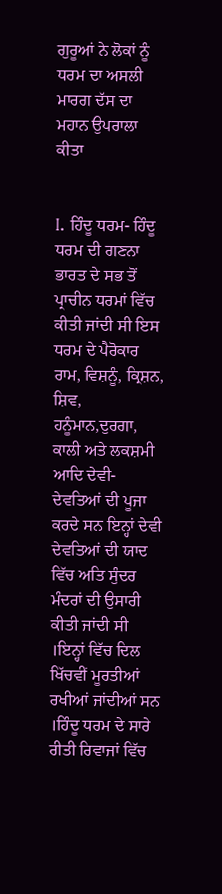ਗੁਰੂਆਂ ਨੇ ਲੋਕਾਂ ਨੂੰ ਧਰਮ ਦਾ ਅਸਲੀ ਮਾਰਗ ਦੱਸ ਦਾ ਮਹਾਨ ਉਪਰਾਲਾ ਕੀਤਾ


I. ਹਿੰਦੂ ਧਰਮ- ਹਿੰਦੂ ਧਰਮ ਦੀ ਗਣਨਾ ਭਾਰਤ ਦੇ ਸਭ ਤੋਂ ਪ੍ਰਾਚੀਨ ਧਰਮਾਂ ਵਿੱਚ ਕੀਤੀ ਜਾਂਦੀ ਸੀ ਇਸ ਧਰਮ ਦੇ ਪੈਰੋਕਾਰ ਰਾਮ, ਵਿਸ਼ਨੂੰ, ਕ੍ਰਿਸ਼ਨ, ਸ਼ਿਵ, ਹਨੂੰਮਾਨ,ਦੁਰਗਾ, ਕਾਲੀ ਅਤੇ ਲਕਸ਼ਮੀ ਆਦਿ ਦੇਵੀ-ਦੇਵਤਿਆਂ ਦੀ ਪੂਜਾ ਕਰਦੇ ਸਨ ਇਨ੍ਹਾਂ ਦੇਵੀ ਦੇਵਤਿਆਂ ਦੀ ਯਾਦ ਵਿੱਚ ਅਤਿ ਸੁੰਦਰ ਮੰਦਰਾਂ ਦੀ ਉਸਾਰੀ ਕੀਤੀ ਜਾਂਦੀ ਸੀ ।ਇਨ੍ਹਾਂ ਵਿੱਚ ਦਿਲ ਖਿੱਚਵੀਂ ਮੂਰਤੀਆਂ ਰਖੀਆਂ ਜਾਂਦੀਆਂ ਸਨ ।ਹਿੰਦੂ ਧਰਮ ਦੇ ਸਾਰੇ ਰੀਤੀ ਰਿਵਾਜਾਂ ਵਿੱਚ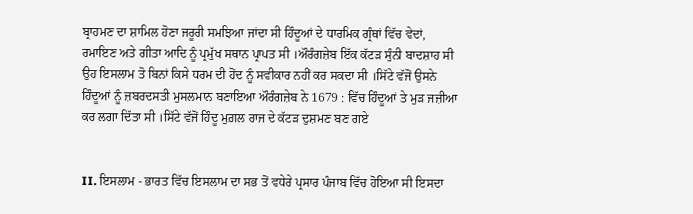ਬ੍ਰਾਹਮਣ ਦਾ ਸ਼ਾਮਿਲ ਹੋਣਾ ਜਰੂਰੀ ਸਮਝਿਆ ਜਾਂਦਾ ਸੀ ਹਿੰਦੂਆਂ ਦੇ ਧਾਰਮਿਕ ਗ੍ਰੰਥਾਂ ਵਿੱਚ ਵੇਦਾਂ, ਰਮਾਇਣ ਅਤੇ ਗੀਤਾ ਆਦਿ ਨੂੰ ਪ੍ਰਮੁੱਖ ਸਥਾਨ ਪ੍ਰਾਪਤ ਸੀ ।ਔਰੰਗਜ਼ੇਬ ਇੱਕ ਕੱਟੜ ਸੁੰਨੀ ਬਾਦਸ਼ਾਹ ਸੀ ਉਹ ਇਸਲਾਮ ਤੋ ਬਿਨਾਂ ਕਿਸੇ ਧਰਮ ਦੀ ਹੋਂਦ ਨੂੰ ਸਵੀਕਾਰ ਨਹੀਂ ਕਰ ਸਕਦਾ ਸੀ ।ਸਿੱਟੇ ਵੱਜੋਂ ਉਸਨੇ ਹਿੰਦੂਆਂ ਨੂੰ ਜ਼ਬਰਦਸਤੀ ਮੁਸਲਮਾਨ ਬਣਾਇਆ ਔਰੰਗਜ਼ੇਬ ਨੇ 1679 : ਵਿੱਚ ਹਿੰਦੂਆਂ ਤੇ ਮੁੜ ਜਜ਼ੀਆ ਕਰ ਲਗਾ ਦਿੱਤਾ ਸੀ ।ਸਿੱਟੇ ਵੱਜੋਂ ਹਿੰਦੂ ਮੁਗ਼ਲ ਰਾਜ ਦੇ ਕੱਟੜ ਦੁਸ਼ਮਣ ਬਣ ਗਏ


II. ਇਸਲਾਮ - ਭਾਰਤ ਵਿੱਚ ਇਸਲਾਮ ਦਾ ਸਭ ਤੋਂ ਵਧੇਰੇ ਪ੍ਰਸਾਰ ਪੰਜਾਬ ਵਿੱਚ ਹੋਇਆ ਸੀ ਇਸਦਾ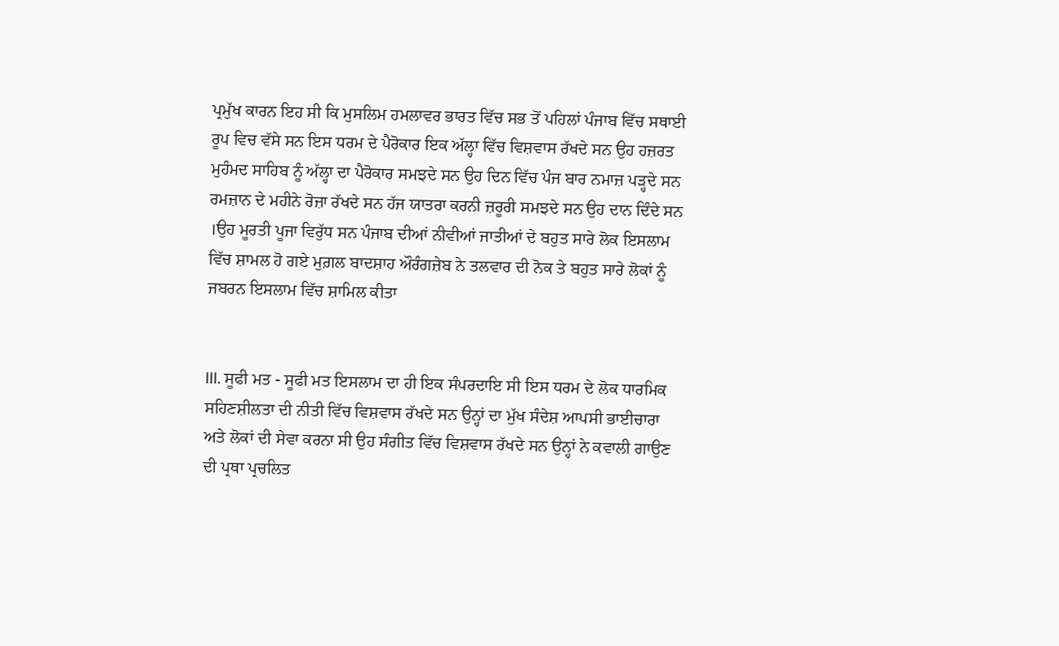ਪ੍ਰਮੁੱਖ ਕਾਰਨ ਇਹ ਸੀ ਕਿ ਮੁਸਲਿਮ ਹਮਲਾਵਰ ਭਾਰਤ ਵਿੱਚ ਸਭ ਤੋਂ ਪਹਿਲਾਂ ਪੰਜਾਬ ਵਿੱਚ ਸਥਾਈ ਰੂਪ ਵਿਚ ਵੱਸੇ ਸਨ ਇਸ ਧਰਮ ਦੇ ਪੈਰੋਕਾਰ ਇਕ ਅੱਲ੍ਹਾ ਵਿੱਚ ਵਿਸ਼ਵਾਸ ਰੱਖਦੇ ਸਨ ਉਹ ਹਜ਼ਰਤ ਮੁਹੰਮਦ ਸਾਹਿਬ ਨੂੰ ਅੱਲ੍ਹਾ ਦਾ ਪੈਰੋਕਾਰ ਸਮਝਦੇ ਸਨ ਉਹ ਦਿਨ ਵਿੱਚ ਪੰਜ ਬਾਰ ਨਮਾਜ਼ ਪੜ੍ਹਦੇ ਸਨ ਰਮਜ਼ਾਨ ਦੇ ਮਹੀਨੇ ਰੋਜ਼ਾ ਰੱਖਦੇ ਸਨ ਹੱਜ ਯਾਤਰਾ ਕਰਨੀ ਜ਼ਰੂਰੀ ਸਮਝਦੇ ਸਨ ਉਹ ਦਾਨ ਦਿੰਦੇ ਸਨ ।ਉਹ ਮੂਰਤੀ ਪੂਜਾ ਵਿਰੁੱਧ ਸਨ ਪੰਜਾਬ ਦੀਆਂ ਨੀਵੀਆਂ ਜਾਤੀਆਂ ਦੇ ਬਹੁਤ ਸਾਰੇ ਲੋਕ ਇਸਲਾਮ ਵਿੱਚ ਸ਼ਾਮਲ ਹੋ ਗਏ ਮੁਗ਼ਲ ਬਾਦਸ਼ਾਹ ਔਰੰਗਜ਼ੇਬ ਨੇ ਤਲਵਾਰ ਦੀ ਨੋਕ ਤੇ ਬਹੁਤ ਸਾਰੇ ਲੋਕਾਂ ਨੂੰ ਜਬਰਨ ਇਸਲਾਮ ਵਿੱਚ ਸ਼ਾਮਿਲ ਕੀਤਾ


III. ਸੂਫੀ ਮਤ - ਸੂਫੀ ਮਤ ਇਸਲਾਮ ਦਾ ਹੀ ਇਕ ਸੰਪਰਦਾਇ ਸੀ ਇਸ ਧਰਮ ਦੇ ਲੋਕ ਧਾਰਮਿਕ ਸਹਿਣਸ਼ੀਲਤਾ ਦੀ ਨੀਤੀ ਵਿੱਚ ਵਿਸ਼ਵਾਸ ਰੱਖਦੇ ਸਨ ਉਨ੍ਹਾਂ ਦਾ ਮੁੱਖ ਸੰਦੇਸ਼ ਆਪਸੀ ਭਾਈਚਾਰਾ ਅਤੇ ਲੋਕਾਂ ਦੀ ਸੇਵਾ ਕਰਨਾ ਸੀ ਉਹ ਸੰਗੀਤ ਵਿੱਚ ਵਿਸ਼ਵਾਸ ਰੱਖਦੇ ਸਨ ਉਨ੍ਹਾਂ ਨੇ ਕਵਾਲੀ ਗਾਉਣ ਦੀ ਪ੍ਰਥਾ ਪ੍ਰਚਲਿਤ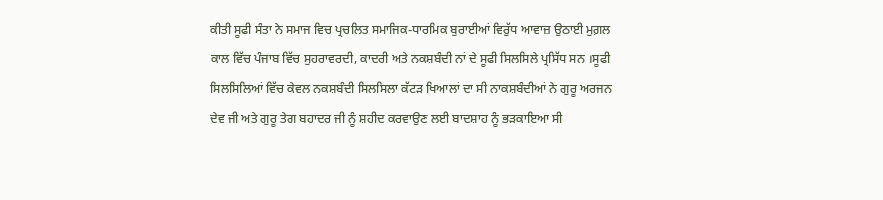ਕੀਤੀ ਸੂਫੀ ਸੰਤਾ ਨੇ ਸਮਾਜ ਵਿਚ ਪ੍ਰਚਲਿਤ ਸਮਾਜਿਕ-ਧਾਰਮਿਕ ਬੁਰਾਈਆਂ ਵਿਰੁੱਧ ਆਵਾਜ਼ ਉਠਾਈ ਮੁਗ਼ਲ ਕਾਲ ਵਿੱਚ ਪੰਜਾਬ ਵਿੱਚ ਸੁਹਰਾਵਰਦੀ, ਕਾਦਰੀ ਅਤੇ ਨਕਸ਼ਬੰਦੀ ਨਾਂ ਦੇ ਸੂਫੀ ਸਿਲਸਿਲੇ ਪ੍ਰਸਿੱਧ ਸਨ ।ਸੂਫੀ ਸਿਲਸਿਲਿਆਂ ਵਿੱਚ ਕੇਵਲ ਨਕਸ਼ਬੰਦੀ ਸਿਲਸਿਲਾ ਕੱਟੜ ਖਿਆਲਾਂ ਦਾ ਸੀ ਨਾਕਸ਼ਬੰਦੀਆਂ ਨੇ ਗੁਰੂ ਅਰਜਨ ਦੇਵ ਜੀ ਅਤੇ ਗੁਰੂ ਤੇਗ ਬਹਾਦਰ ਜੀ ਨੂੰ ਸ਼ਹੀਦ ਕਰਵਾਉਣ ਲਈ ਬਾਦਸ਼ਾਹ ਨੂੰ ਭੜਕਾਇਆ ਸੀ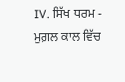IV. ਸਿੱਖ ਧਰਮ - ਮੁਗ਼ਲ ਕਾਲ ਵਿੱਚ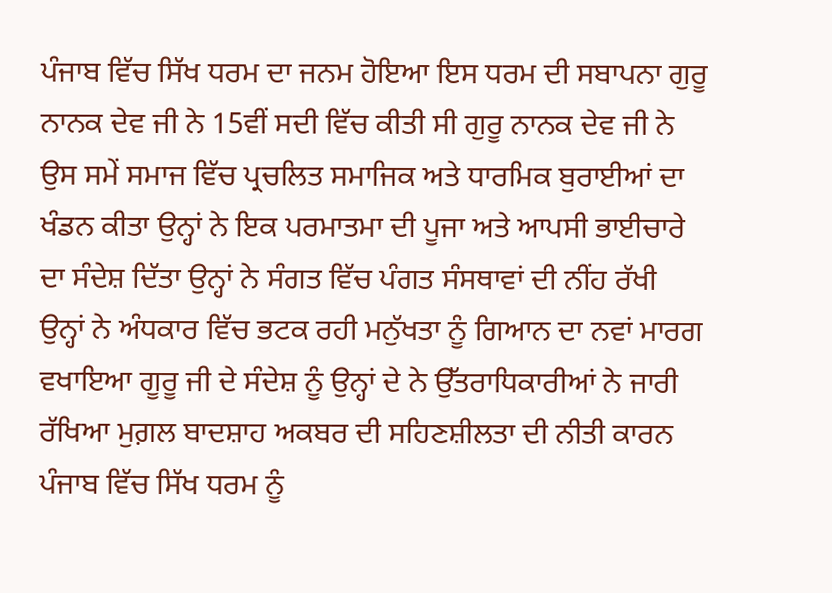ਪੰਜਾਬ ਵਿੱਚ ਸਿੱਖ ਧਰਮ ਦਾ ਜਨਮ ਹੋਇਆ ਇਸ ਧਰਮ ਦੀ ਸਬਾਪਨਾ ਗੁਰੂ ਨਾਨਕ ਦੇਵ ਜੀ ਨੇ 15ਵੀਂ ਸਦੀ ਵਿੱਚ ਕੀਤੀ ਸੀ ਗੁਰੂ ਨਾਨਕ ਦੇਵ ਜੀ ਨੇ ਉਸ ਸਮੇਂ ਸਮਾਜ ਵਿੱਚ ਪ੍ਰਚਲਿਤ ਸਮਾਜਿਕ ਅਤੇ ਧਾਰਮਿਕ ਬੁਰਾਈਆਂ ਦਾ ਖੰਡਨ ਕੀਤਾ ਉਨ੍ਹਾਂ ਨੇ ਇਕ ਪਰਮਾਤਮਾ ਦੀ ਪੂਜਾ ਅਤੇ ਆਪਸੀ ਭਾਈਚਾਰੇ ਦਾ ਸੰਦੇਸ਼ ਦਿੱਤਾ ਉਨ੍ਹਾਂ ਨੇ ਸੰਗਤ ਵਿੱਚ ਪੰਗਤ ਸੰਸਥਾਵਾਂ ਦੀ ਨੀਂਹ ਰੱਖੀ ਉਨ੍ਹਾਂ ਨੇ ਅੰਧਕਾਰ ਵਿੱਚ ਭਟਕ ਰਹੀ ਮਨੁੱਖਤਾ ਨੂੰ ਗਿਆਨ ਦਾ ਨਵਾਂ ਮਾਰਗ ਵਖਾਇਆ ਗੂਰੂ ਜੀ ਦੇ ਸੰਦੇਸ਼ ਨੂੰ ਉਨ੍ਹਾਂ ਦੇ ਨੇ ਉੱਤਰਾਧਿਕਾਰੀਆਂ ਨੇ ਜਾਰੀ ਰੱਖਿਆ ਮੁਗ਼ਲ ਬਾਦਸ਼ਾਹ ਅਕਬਰ ਦੀ ਸਹਿਣਸ਼ੀਲਤਾ ਦੀ ਨੀਤੀ ਕਾਰਨ ਪੰਜਾਬ ਵਿੱਚ ਸਿੱਖ ਧਰਮ ਨੂੰ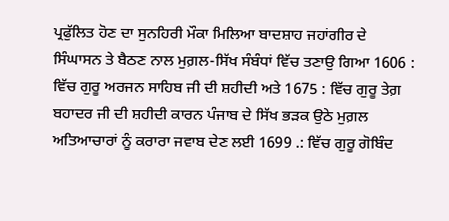ਪ੍ਰਫੁੱਲਿਤ ਹੋਣ ਦਾ ਸੁਨਹਿਰੀ ਮੌਕਾ ਮਿਲਿਆ ਬਾਦਸ਼ਾਹ ਜਹਾਂਗੀਰ ਦੇ ਸਿੰਘਾਸਨ ਤੇ ਬੈਠਣ ਨਾਲ ਮੁਗ਼ਲ-ਸਿੱਖ ਸੰਬੰਧਾਂ ਵਿੱਚ ਤਣਾਉ ਗਿਆ 1606 : ਵਿੱਚ ਗੁਰੂ ਅਰਜਨ ਸਾਹਿਬ ਜੀ ਦੀ ਸ਼ਹੀਦੀ ਅਤੇ 1675 : ਵਿੱਚ ਗੁਰੂ ਤੇਗ਼ ਬਹਾਦਰ ਜੀ ਦੀ ਸ਼ਹੀਦੀ ਕਾਰਨ ਪੰਜਾਬ ਦੇ ਸਿੱਖ ਭੜਕ ਉਠੇ ਮੁਗ਼ਲ ਅਤਿਆਚਾਰਾਂ ਨੂੰ ਕਰਾਰਾ ਜਵਾਬ ਦੇਣ ਲਈ 1699 .: ਵਿੱਚ ਗੁਰੂ ਗੋਬਿੰਦ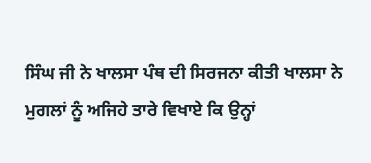ਸਿੰਘ ਜੀ ਨੇ ਖਾਲਸਾ ਪੰਥ ਦੀ ਸਿਰਜਨਾ ਕੀਤੀ ਖਾਲਸਾ ਨੇ ਮੁਗਲਾਂ ਨੂੰ ਅਜਿਹੇ ਤਾਰੇ ਵਿਖਾਏ ਕਿ ਉਨ੍ਹਾਂ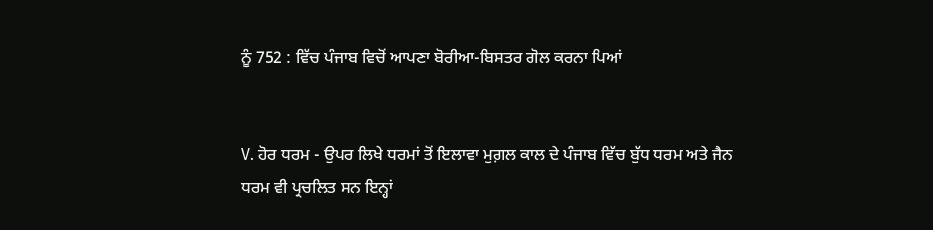ਨੂੰ 752 : ਵਿੱਚ ਪੰਜਾਬ ਵਿਚੋਂ ਆਪਣਾ ਬੋਰੀਆ-ਬਿਸਤਰ ਗੋਲ ਕਰਨਾ ਪਿਆਂ


V. ਹੋਰ ਧਰਮ - ਉਪਰ ਲਿਖੇ ਧਰਮਾਂ ਤੋਂ ਇਲਾਵਾ ਮੁਗ਼ਲ ਕਾਲ ਦੇ ਪੰਜਾਬ ਵਿੱਚ ਬੁੱਧ ਧਰਮ ਅਤੇ ਜੈਨ ਧਰਮ ਵੀ ਪ੍ਰਚਲਿਤ ਸਨ ਇਨ੍ਹਾਂ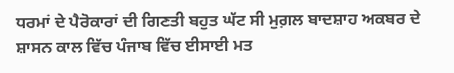ਧਰਮਾਂ ਦੇ ਪੈਰੋਕਾਰਾਂ ਦੀ ਗਿਣਤੀ ਬਹੁਤ ਘੱਟ ਸੀ ਮੁਗ਼ਲ ਬਾਦਸ਼ਾਹ ਅਕਬਰ ਦੇ ਸ਼ਾਸਨ ਕਾਲ ਵਿੱਚ ਪੰਜਾਬ ਵਿੱਚ ਈਸਾਈ ਮਤ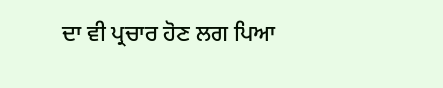ਦਾ ਵੀ ਪ੍ਰਚਾਰ ਹੋਣ ਲਗ ਪਿਆ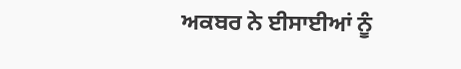ਅਕਬਰ ਨੇ ਈਸਾਈਆਂ ਨੂੰ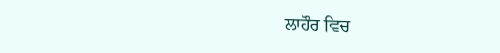ਲਾਹੌਰ ਵਿਚ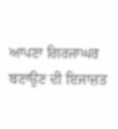ਆਪਣਾ ਗਿਰਜਾਘਰ ਬਣਾਉਣ ਦੀ ਇਜਾਜ਼ਤ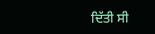ਦਿੱਤੀ ਸੀ